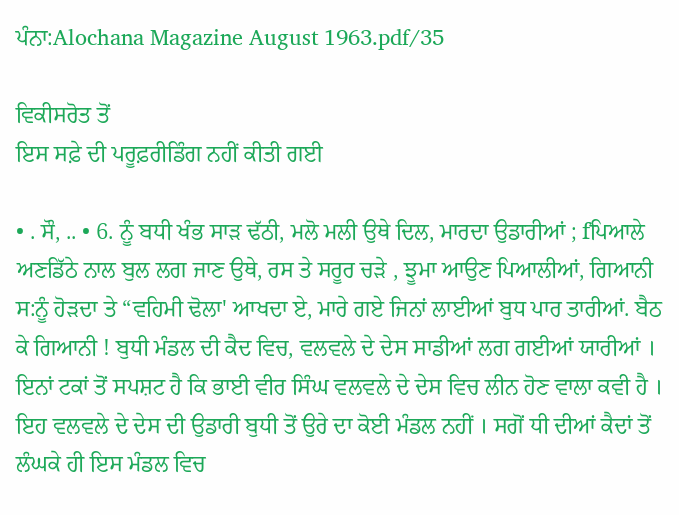ਪੰਨਾ:Alochana Magazine August 1963.pdf/35

ਵਿਕੀਸਰੋਤ ਤੋਂ
ਇਸ ਸਫ਼ੇ ਦੀ ਪਰੂਫ਼ਰੀਡਿੰਗ ਨਹੀਂ ਕੀਤੀ ਗਈ

• . ਸੌ, .. • 6. ਨੂੰ ਬਧੀ ਖੰਭ ਸਾੜ ਢੱਠੀ, ਮਲੋ ਮਲੀ ਉਥੇ ਦਿਲ, ਮਾਰਦਾ ਉਡਾਰੀਆਂ ; fਪਿਆਲੇ ਅਣਡਿੱਠੇ ਨਾਲ ਬੁਲ ਲਗ ਜਾਣ ਉਥੇ, ਰਸ ਤੇ ਸਰੂਰ ਚੜੇ , ਝੂਮਾ ਆਉਣ ਪਿਆਲੀਆਂ, ਗਿਆਨੀ ਸ:ਨੂੰ ਹੋੜਦਾ ਤੇ “ਵਹਿਮੀ ਢੋਲਾ' ਆਖਦਾ ਏ, ਮਾਰੇ ਗਏ ਜਿਨਾਂ ਲਾਈਆਂ ਬੁਧ ਪਾਰ ਤਾਰੀਆਂ. ਬੈਠ ਕੇ ਗਿਆਨੀ ! ਬੁਧੀ ਮੰਡਲ ਦੀ ਕੈਦ ਵਿਚ, ਵਲਵਲੇ ਦੇ ਦੇਸ ਸਾਡੀਆਂ ਲਗ ਗਈਆਂ ਯਾਰੀਆਂ । ਇਨਾਂ ਟਕਾਂ ਤੋਂ ਸਪਸ਼ਟ ਹੈ ਕਿ ਭਾਈ ਵੀਰ ਸਿੰਘ ਵਲਵਲੇ ਦੇ ਦੇਸ ਵਿਚ ਲੀਨ ਹੋਣ ਵਾਲਾ ਕਵੀ ਹੈ । ਇਹ ਵਲਵਲੇ ਦੇ ਦੇਸ ਦੀ ਉਡਾਰੀ ਬੁਧੀ ਤੋਂ ਉਰੇ ਦਾ ਕੋਈ ਮੰਡਲ ਨਹੀਂ । ਸਗੋਂ ਧੀ ਦੀਆਂ ਕੈਦਾਂ ਤੋਂ ਲੰਘਕੇ ਹੀ ਇਸ ਮੰਡਲ ਵਿਚ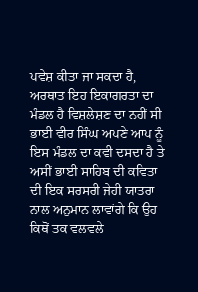ਪਵੇਸ਼ ਕੀਤਾ ਜਾ ਸਕਦਾ ਹੈ, ਅਰਥਾਤ ਇਹ ਇਕਾਗਰਤਾ ਦਾ ਮੰਡਲ ਹੈ ਵਿਸ਼ਲੇਸ਼ਣ ਦਾ ਨਹੀਂ ਸੀ ਭਾਈ ਵੀਰ ਸਿੰਘ ਅਪਣੇ ਆਪ ਨੂੰ ਇਸ ਮੰਡਲ ਦਾ ਕਵੀ ਦਸਦਾ ਹੈ ਤੇ ਅਸੀਂ ਭਾਈ ਸਾਹਿਬ ਦੀ ਕਵਿਤਾ ਦੀ ਇਕ ਸਰਸਰੀ ਜੇਹੀ ਯਾਤਰਾ ਨਾਲ ਅਨੁਮਾਨ ਲਾਵਾਂਗੇ ਕਿ ਉਹ ਕਿਥੋਂ ਤਕ ਵਲਵਲੇ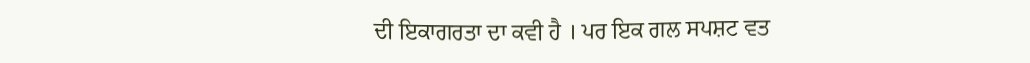ਦੀ ਇਕਾਗਰਤਾ ਦਾ ਕਵੀ ਹੈ । ਪਰ ਇਕ ਗਲ ਸਪਸ਼ਟ ਵਤ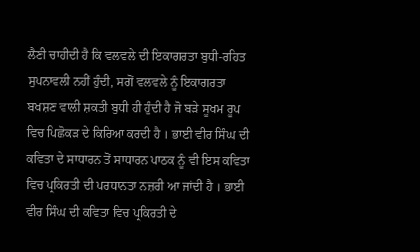ਲੈਣੀ ਚਾਹੀਦੀ ਹੈ ਕਿ ਵਲਵਲੇ ਦੀ ਇਕਾਗਰਤਾ ਬੁਧੀ-ਰਹਿਤ ਸੁਪਨਾਵਲੀ ਨਹੀਂ ਹੁੰਦੀ, ਸਗੋਂ ਵਲਵਲੇ ਨੂੰ ਇਕਾਗਰਤਾ ਬਖਸ਼ਣ ਵਾਲੀ ਸ਼ਕਤੀ ਬੁਧੀ ਹੀ ਹੁੰਦੀ ਹੈ ਜੋ ਬੜੇ ਸੂਖਮ ਰੂਪ ਵਿਚ ਪਿਛੋਕੜ ਦੇ ਕਿਰਿਆ ਕਰਦੀ ਹੈ । ਭਾਈ ਵੀਰ ਸਿੰਘ ਦੀ ਕਵਿਤਾ ਦੇ ਸਾਧਾਰਨ ਤੋਂ ਸਾਧਾਰਨ ਪਾਠਕ ਨੂੰ ਵੀ ਇਸ ਕਵਿਤਾ ਵਿਚ ਪ੍ਰਕਿਰਤੀ ਦੀ ਪਰਧਾਨਤਾ ਨਜ਼ਰੀ ਆ ਜਾਂਦੀ ਹੈ । ਭਾਈ ਵੀਰ ਸਿੰਘ ਦੀ ਕਵਿਤਾ ਵਿਚ ਪ੍ਰਕਿਰਤੀ ਦੇ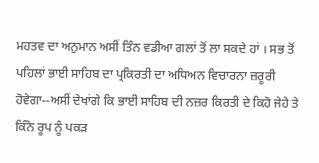ਮਹਤਵ ਦਾ ਅਨੁਮਾਨ ਅਸੀਂ ਤਿੰਨ ਵਡੀਆ ਗਲਾਂ ਤੋਂ ਲਾ ਸਕਦੇ ਹਾਂ । ਸਭ ਤੋਂ ਪਹਿਲਾਂ ਭਾਈ ਸਾਹਿਬ ਦਾ ਪ੍ਰਕਿਰਤੀ ਦਾ ਅਧਿਅਨ ਵਿਚਾਰਨਾ ਜ਼ਰੂਰੀ ਹੋਵੇਗਾ--ਅਸੀਂ ਦੇਖਾਂਗੇ ਕਿ ਭਾਈ ਸਾਹਿਬ ਦੀ ਨਜ਼ਰ ਕਿਰਤੀ ਦੇ ਕਿਹੋ ਜੇਹੇ ਤੇ ਕਿੰਨੇ ਰੂਪ ਨੂੰ ਪਕੜ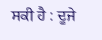ਸਕੀ ਹੈ : ਦੂਜੇ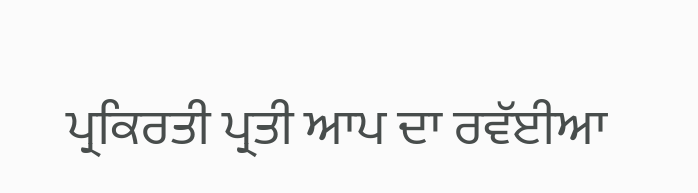ਪ੍ਰਕਿਰਤੀ ਪ੍ਰਤੀ ਆਪ ਦਾ ਰਵੱਈਆ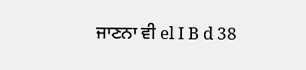ਜਾਣਨਾ ਵੀ el I B d 38